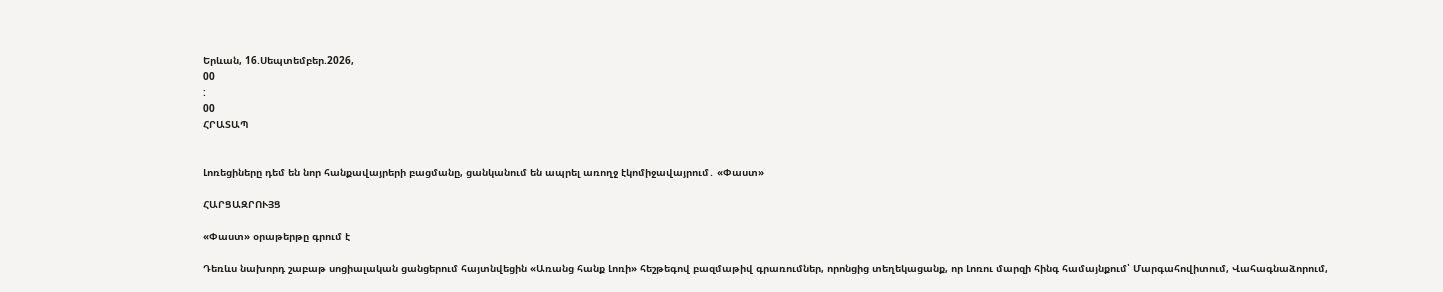Երևան, 16.Սեպտեմբեր.2026,
00
:
00
ՀՐԱՏԱՊ


Լոռեցիները դեմ են նոր հանքավայրերի բացմանը, ցանկանում են ապրել առողջ էկոմիջավայրում․ «Փաստ»

ՀԱՐՑԱԶՐՈՒՅՑ

«Փաստ» օրաթերթը գրում է

Դեռևս նախորդ շաբաթ սոցիալական ցանցերում հայտնվեցին «Առանց հանք Լոռի» հեշթեգով բազմաթիվ գրառումներ, որոնցից տեղեկացանք, որ Լոռու մարզի հինգ համայնքում՝ Մարգահովիտում, Վահագնաձորում,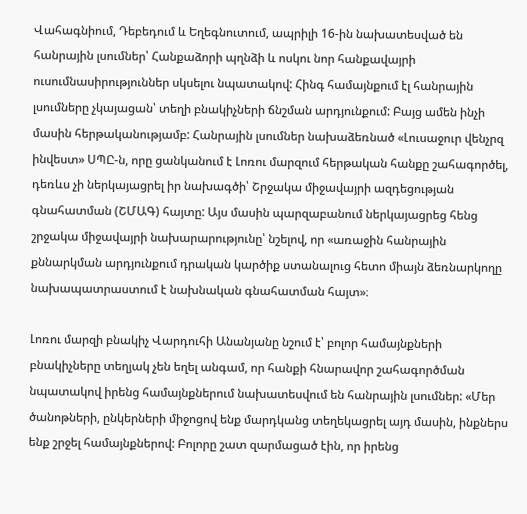Վահագնիում, Դեբեդում և Եղեգնուտում, ապրիլի 16-ին նախատեսված են հանրային լսումներ՝ Հանքաձորի պղնձի և ոսկու նոր հանքավայրի ուսումնասիրություններ սկսելու նպատակով: Հինգ համայնքում էլ հանրային լսումները չկայացան՝ տեղի բնակիչների ճնշման արդյունքում: Բայց ամեն ինչի մասին հերթականությամբ: Հանրային լսումներ նախաձեռնած «Լուսաջուր վենչրզ ինվեստ» ՍՊԸ-ն, որը ցանկանում է Լոռու մարզում հերթական հանքը շահագործել, դեռևս չի ներկայացրել իր նախագծի՝ Շրջակա միջավայրի ազդեցության գնահատման (ՇՄԱԳ) հայտը: Այս մասին պարզաբանում ներկայացրեց հենց շրջակա միջավայրի նախարարությունը՝ նշելով, որ «առաջին հանրային քննարկման արդյունքում դրական կարծիք ստանալուց հետո միայն ձեռնարկողը նախապատրաստում է նախնական գնահատման հայտ»։

Լոռու մարզի բնակիչ Վարդուհի Անանյանը նշում է՝ բոլոր համայնքների բնակիչները տեղյակ չեն եղել անգամ, որ հանքի հնարավոր շահագործման նպատակով իրենց համայնքներում նախատեսվում են հանրային լսումներ: «Մեր ծանոթների, ընկերների միջոցով ենք մարդկանց տեղեկացրել այդ մասին, ինքներս ենք շրջել համայնքներով: Բոլորը շատ զարմացած էին, որ իրենց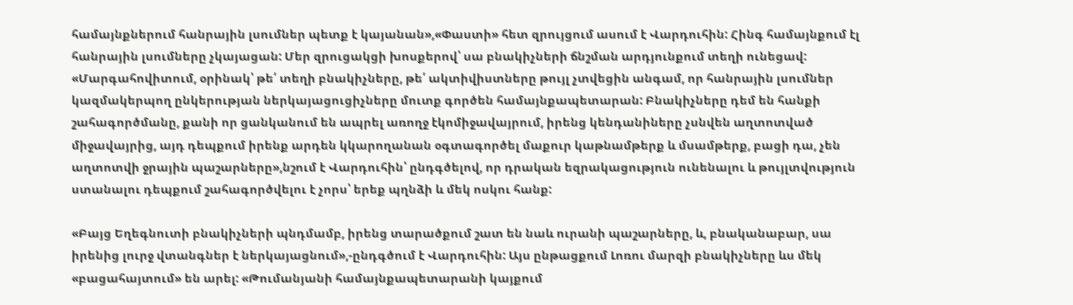համայնքներում հանրային լսումներ պետք է կայանան»,«Փաստի» հետ զրույցում ասում է Վարդուհին: Հինգ համայնքում էլ հանրային լսումները չկայացան: Մեր զրուցակցի խոսքերով՝ սա բնակիչների ճնշման արդյունքում տեղի ունեցավ: «Մարգահովիտում, օրինակ՝ թե՛ տեղի բնակիչները, թե՛ ակտիվիստները թույլ չտվեցին անգամ, որ հանրային լսումներ կազմակերպող ընկերության ներկայացուցիչները մուտք գործեն համայնքապետարան: Բնակիչները դեմ են հանքի շահագործմանը, քանի որ ցանկանում են ապրել առողջ էկոմիջավայրում, իրենց կենդանիները չսնվեն աղտոտված միջավայրից, այդ դեպքում իրենք արդեն կկարողանան օգտագործել մաքուր կաթնամթերք և մսամթերք, բացի դա, չեն աղտոտվի ջրային պաշարները»,նշում է Վարդուհին՝ ընդգծելով, որ դրական եզրակացություն ունենալու և թույլտվություն ստանալու դեպքում շահագործվելու է չորս՝ երեք պղնձի և մեկ ոսկու հանք:

«Բայց Եղեգնուտի բնակիչների պնդմամբ, իրենց տարածքում շատ են նաև ուրանի պաշարները, և, բնականաբար, սա իրենից լուրջ վտանգներ է ներկայացնում»,-ընդգծում է Վարդուհին: Այս ընթացքում Լոռու մարզի բնակիչները ևս մեկ «բացահայտում» են արել: «Թումանյանի համայնքապետարանի կայքում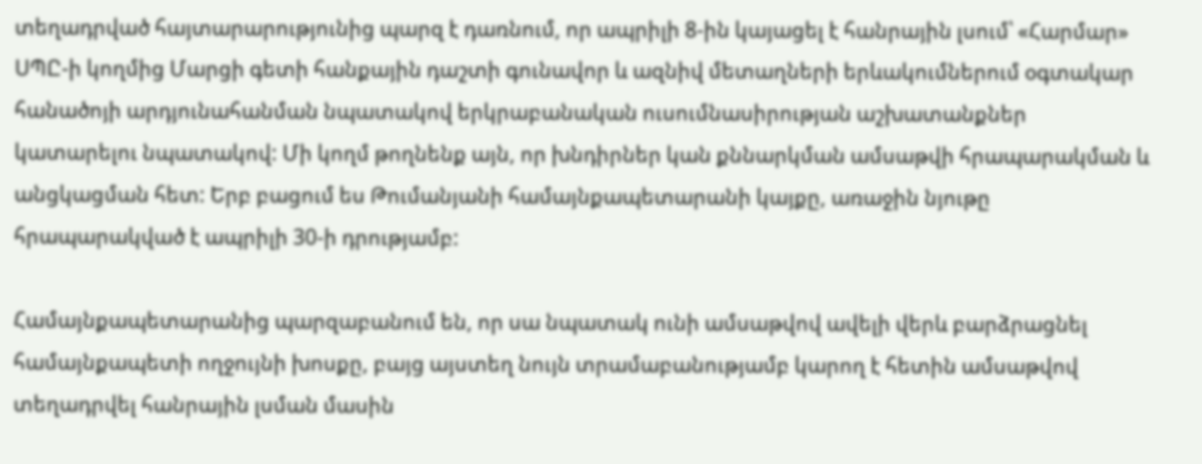տեղադրված հայտարարությունից պարզ է դառնում, որ ապրիլի 8-ին կայացել է հանրային լսում՝ «Հարմար» ՍՊԸ-ի կողմից Մարցի գետի հանքային դաշտի գունավոր և ազնիվ մետաղների երևակումներում օգտակար հանածոյի արդյունահանման նպատակով երկրաբանական ուսումնասիրության աշխատանքներ կատարելու նպատակով: Մի կողմ թողնենք այն, որ խնդիրներ կան քննարկման ամսաթվի հրապարակման և անցկացման հետ: Երբ բացում ես Թումանյանի համայնքապետարանի կայքը, առաջին նյութը հրապարակված է ապրիլի 30-ի դրությամբ:

Համայնքապետարանից պարզաբանում են, որ սա նպատակ ունի ամսաթվով ավելի վերև բարձրացնել համայնքապետի ողջույնի խոսքը, բայց այստեղ նույն տրամաբանությամբ կարող է հետին ամսաթվով տեղադրվել հանրային լսման մասին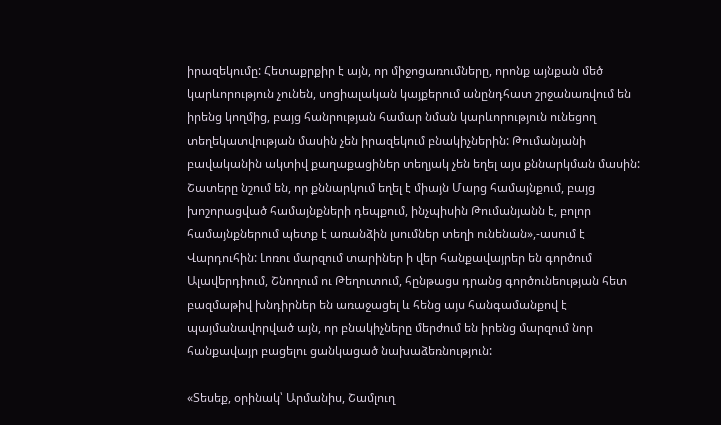իրազեկումը: Հետաքրքիր է այն, որ միջոցառումները, որոնք այնքան մեծ կարևորություն չունեն, սոցիալական կայքերում անընդհատ շրջանառվում են իրենց կողմից, բայց հանրության համար նման կարևորություն ունեցող տեղեկատվության մասին չեն իրազեկում բնակիչներին: Թումանյանի բավականին ակտիվ քաղաքացիներ տեղյակ չեն եղել այս քննարկման մասին: Շատերը նշում են, որ քննարկում եղել է միայն Մարց համայնքում, բայց խոշորացված համայնքների դեպքում, ինչպիսին Թումանյանն է, բոլոր համայնքներում պետք է առանձին լսումներ տեղի ունենան»,-ասում է Վարդուհին: Լոռու մարզում տարիներ ի վեր հանքավայրեր են գործում Ալավերդիում, Շնողում ու Թեղուտում, հընթացս դրանց գործունեության հետ բազմաթիվ խնդիրներ են առաջացել և հենց այս հանգամանքով է պայմանավորված այն, որ բնակիչները մերժում են իրենց մարզում նոր հանքավայր բացելու ցանկացած նախաձեռնություն:

«Տեսեք, օրինակ՝ Արմանիս, Շամլուղ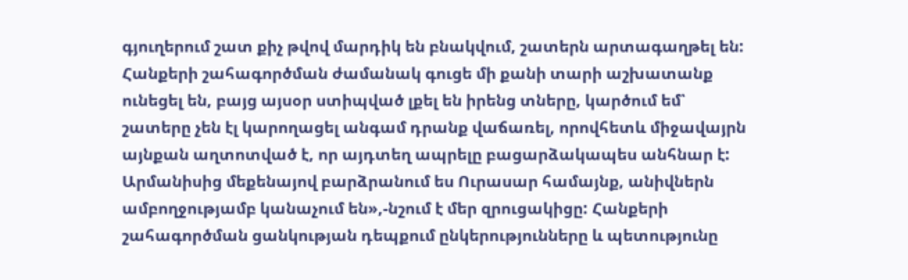գյուղերում շատ քիչ թվով մարդիկ են բնակվում, շատերն արտագաղթել են: Հանքերի շահագործման ժամանակ գուցե մի քանի տարի աշխատանք ունեցել են, բայց այսօր ստիպված լքել են իրենց տները, կարծում եմ՝ շատերը չեն էլ կարողացել անգամ դրանք վաճառել, որովհետև միջավայրն այնքան աղտոտված է, որ այդտեղ ապրելը բացարձակապես անհնար է: Արմանիսից մեքենայով բարձրանում ես Ուրասար համայնք, անիվներն ամբողջությամբ կանաչում են»,-նշում է մեր զրուցակիցը: Հանքերի շահագործման ցանկության դեպքում ընկերությունները և պետությունը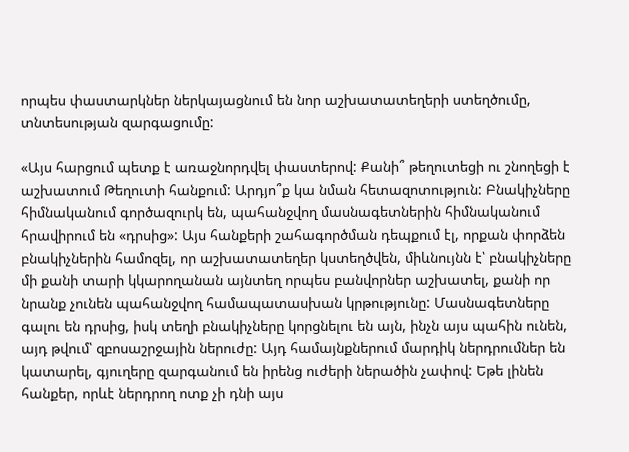որպես փաստարկներ ներկայացնում են նոր աշխատատեղերի ստեղծումը, տնտեսության զարգացումը:

«Այս հարցում պետք է առաջնորդվել փաստերով: Քանի՞ թեղուտեցի ու շնողեցի է աշխատում Թեղուտի հանքում: Արդյո՞ք կա նման հետազոտություն: Բնակիչները հիմնականում գործազուրկ են, պահանջվող մասնագետներին հիմնականում հրավիրում են «դրսից»: Այս հանքերի շահագործման դեպքում էլ, որքան փորձեն բնակիչներին համոզել, որ աշխատատեղեր կստեղծվեն, միևնույնն է՝ բնակիչները մի քանի տարի կկարողանան այնտեղ որպես բանվորներ աշխատել, քանի որ նրանք չունեն պահանջվող համապատասխան կրթությունը: Մասնագետները գալու են դրսից, իսկ տեղի բնակիչները կորցնելու են այն, ինչն այս պահին ունեն, այդ թվում՝ զբոսաշրջային ներուժը: Այդ համայնքներում մարդիկ ներդրումներ են կատարել, գյուղերը զարգանում են իրենց ուժերի ներածին չափով: Եթե լինեն հանքեր, որևէ ներդրող ոտք չի դնի այս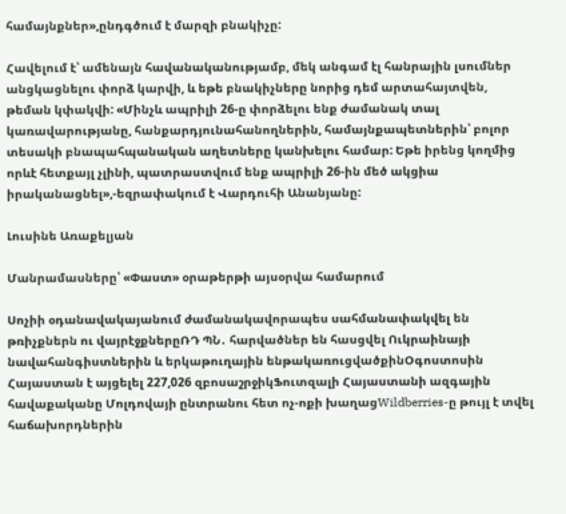համայնքներ»,ընդգծում է մարզի բնակիչը:

Հավելում է՝ ամենայն հավանականությամբ, մեկ անգամ էլ հանրային լսումներ անցկացնելու փորձ կարվի, և եթե բնակիչները նորից դեմ արտահայտվեն, թեման կփակվի: «Մինչև ապրիլի 26-ը փորձելու ենք ժամանակ տալ կառավարությանը, հանքարդյունահանողներին, համայնքապետներին՝ բոլոր տեսակի բնապահպանական աղետները կանխելու համար: Եթե իրենց կողմից որևէ հետքայլ չլինի, պատրաստվում ենք ապրիլի 26-ին մեծ ակցիա իրականացնել»,-եզրափակում է Վարդուհի Անանյանը:

Լուսինե Առաքելյան

Մանրամասները՝ «Փաստ» օրաթերթի այսօրվա համարում

Սոչիի օդանավակայանում ժամանակավորապես սահմանափակվել են թռիչքներն ու վայրէջքներըՌԴ ՊՆ․ հարվածներ են հասցվել Ուկրաինայի նավահանգիստներին և երկաթուղային ենթակառուցվածքինՕգոստոսին Հայաստան է այցելել 227,026 զբոսաշրջիկՖուտզալի Հայաստանի ազգային հավաքականը Մոլդովայի ընտրանու հետ ոչ-ոքի խաղացWildberries-ը թույլ է տվել հաճախորդներին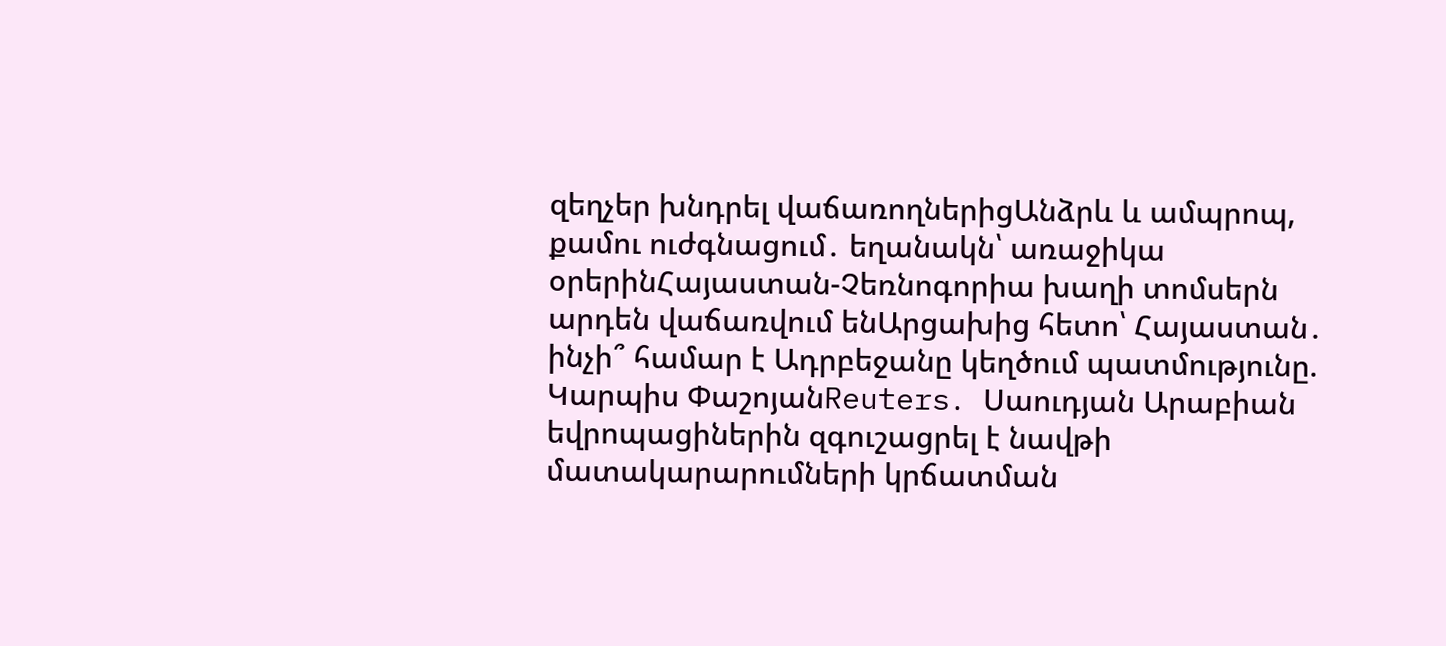զեղչեր խնդրել վաճառողներիցԱնձրև և ամպրոպ, քամու ուժգնացում․ եղանակն՝ առաջիկա օրերինՀայաստան-Չեռնոգորիա խաղի տոմսերն արդեն վաճառվում ենԱրցախից հետո՝ Հայաստան․ ինչի՞ համար է Ադրբեջանը կեղծում պատմությունը. Կարպիս ՓաշոյանReuters․ Սաուդյան Արաբիան եվրոպացիներին զգուշացրել է նավթի մատակարարումների կրճատման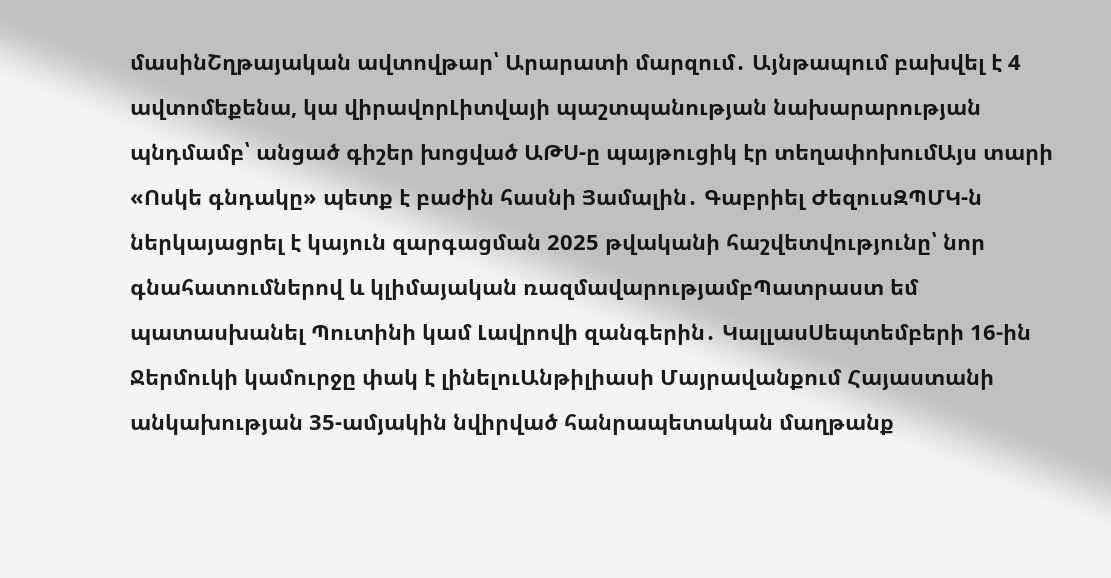մասինՇղթայական ավտովթար՝ Արարատի մարզում․ Այնթապում բախվել է 4 ավտոմեքենա, կա վիրավորԼիտվայի պաշտպանության նախարարության պնդմամբ՝ անցած գիշեր խոցված ԱԹՍ-ը պայթուցիկ էր տեղափոխումԱյս տարի «Ոսկե գնդակը» պետք է բաժին հասնի Յամալին․ Գաբրիել ԺեզուսԶՊՄԿ-ն ներկայացրել է կայուն զարգացման 2025 թվականի հաշվետվությունը՝ նոր գնահատումներով և կլիմայական ռազմավարությամբՊատրաստ եմ պատասխանել Պուտինի կամ Լավրովի զանգերին․ ԿալլասՍեպտեմբերի 16-ին Ջերմուկի կամուրջը փակ է լինելուԱնթիլիասի Մայրավանքում Հայաստանի անկախության 35-ամյակին նվիրված հանրապետական մաղթանք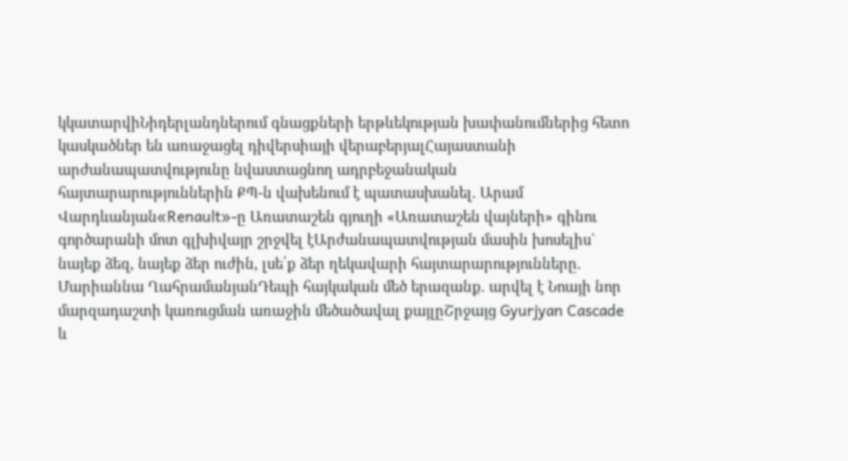կկատարվիՆիդերլանդներում գնացքների երթևեկության խափանումներից հետո կասկածներ են առաջացել դիվերսիայի վերաբերյալՀայաստանի արժանապատվությունը նվաստացնող ադրբեջանական հայտարարություններին ՔՊ-ն վախենում է պատասխանել. Արամ Վարդևանյան«Renault»-ը Առատաշեն գյուղի «Առատաշեն վայների» գինու գործարանի մոտ գլխիվայր շրջվել էԱրժանապատվության մասին խոսելիս` նայեք ձեզ, նայեք ձեր ուժին, լսե՛ք ձեր ղեկավարի հայտարարությունները. Մարիաննա ՂահրամանյանԴեպի հայկական մեծ երազանք. արվել է Նոայի նոր մարզադաշտի կառուցման առաջին մեծածավալ քայլըՇրջայց Gyurjyan Cascade և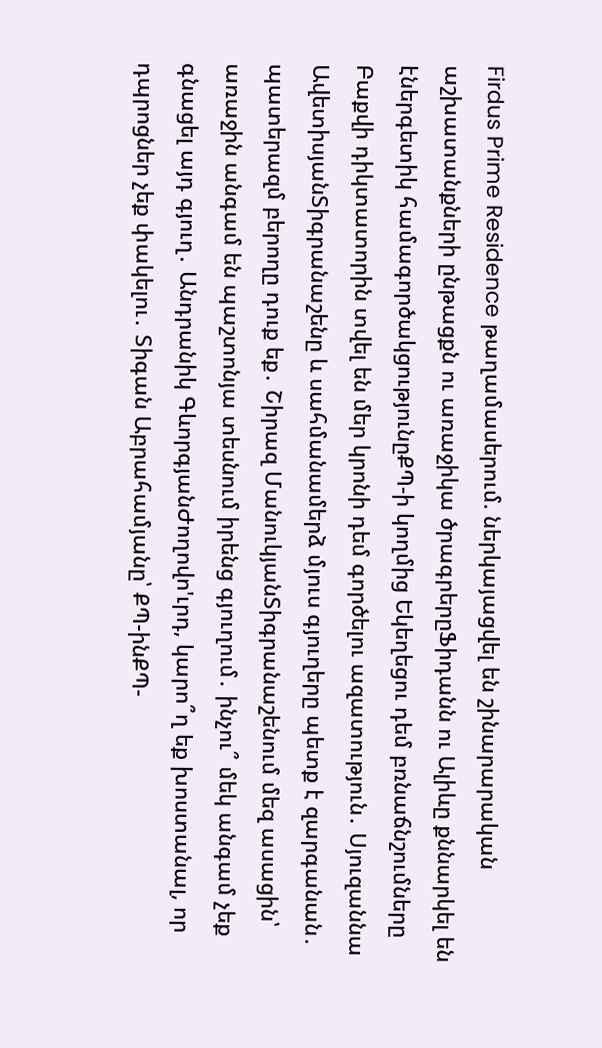Firdus Prime Residence թաղամասերում. ներկայացվել են շինարարական աշխատանքների ընթացքն ու առաջիկա ծրագրերըՖիդանն ու Ալիևը քննարկել են էներգետիկ համագործակցությունըՔՊ-ի կողմից Եկեղեցու դեմ բռնաճնշումները Բաքվի դիկտատորին տվել են մեր կրոնի դեմ գործելու ազատություն․ Սյուզաննա ԱվետիսյանՏիգրանաշենը և սահմանամերձ մյուս գյուղերը պետք է զարգանան․ պատերազմ բերողը դուք եք․ Շիրազ ՄանուկյանՏիգրանաշենում մեզ ասացին՝ առաջին անգամ են պաշտոնյա տեսնում իրենց գյուղում․ ինչու՞ մեկ անգամ չեք գնացել այդ գյուղ․ Անդրանիկ ԳևորգյանԺողովո'ւրդ, կարո՞ղ եք խոստանալ, որ դպրոցներ չեք փակելու․ Տիգան Աբրահամյանը՝ ՔՊ-ինՔՊ-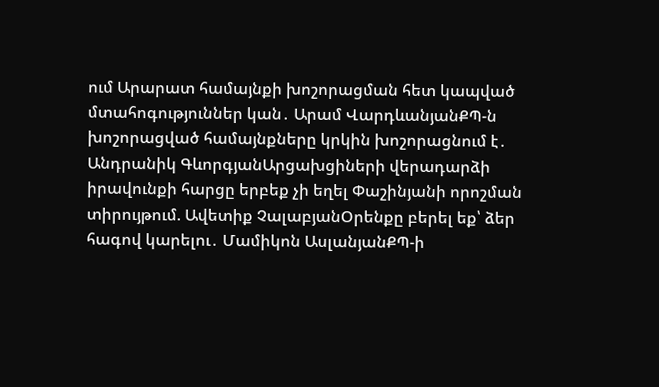ում Արարատ համայնքի խոշորացման հետ կապված մտահոգություններ կան․ Արամ ՎարդևանյանՔՊ-ն խոշորացված համայնքները կրկին խոշորացնում է․ Անդրանիկ ԳևորգյանԱրցախցիների վերադարձի իրավունքի հարցը երբեք չի եղել Փաշինյանի որոշման տիրույթում. Ավետիք ՉալաբյանՕրենքը բերել եք՝ ձեր հագով կարելու․ Մամիկոն ԱսլանյանՔՊ-ի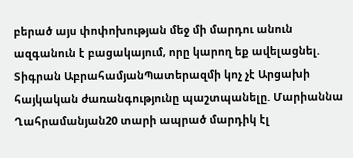բերած այս փոփոխության մեջ մի մարդու անուն ազգանուն է բացակայում, որը կարող եք ավելացնել. Տիգրան ԱբրահամյանՊատերազմի կոչ չէ Արցախի հայկական ժառանգությունը պաշտպանելը. Մարիաննա Ղահրամանյան20 տարի ապրած մարդիկ էլ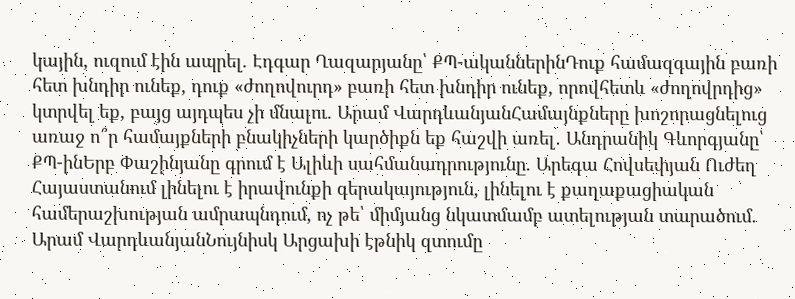կային, ուզում էին ապրել. Էդգար Ղազարյանը՝ ՔՊ-ականներինԴուք համազգային բառի հետ խնդիր ունեք, դուք «ժողովուրդ» բառի հետ խնդիր ունեք, որովհետև «ժողովրդից» կտրվել եք, բայց այդպես չի մնալու. Արամ ՎարդևանյանՀամայնքները խոշորացնելուց առաջ ո՞ր համայքների բնակիչների կարծիքն եք հաշվի առել․ Անդրանիկ Գևորգյանը՝ ՔՊ-ինԵրբ Փաշինյանը գրում է Ալիևի սահմանադրությունը. Արեգա Հովսեփյան Ուժեղ Հայաստանում լինելու է իրավունքի գերակայություն, լինելու է քաղաքացիական համերաշխության ամրապնդում, ոչ թե՝ միմյանց նկատմամբ ատելության տարածում. Արամ ՎարդևանյանՆույնիսկ Արցախի էթնիկ զտումը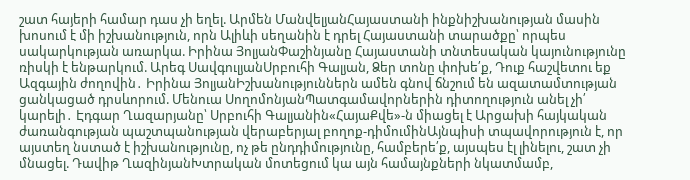շատ հայերի համար դաս չի եղել. Արմեն ՄանվելյանՀայաստանի ինքնիշխանության մասին խոսում է մի իշխանություն, որն Ալիևի սեղանին է դրել Հայաստանի տարածքը՝ որպես սակարկության առարկա. Իրինա ՅոլյանՓաշինյանը Հայաստանի տնտեսական կայունությունը ռիսկի է ենթարկում. Արեգ ՍավգուլյանՍրբուհի Գալյան, Ձեր տոնը փոխե՛ք, Դուք հաշվետու եք Ազգային ժողովին․ Իրինա ՅոլյանԻշխանություններն ամեն գնով ճնշում են ազատամտության ցանկացած դրսևորում. Մենուա ՍողոմոնյանՊատգամավորներին դիտողություն անել չի՛ կարելի․ Էդգար Ղազարյանը՝ Սրբուհի Գալյանին«ՀայաՔվե»-ն միացել է Արցախի հայկական ժառանգության պաշտպանության վերաբերյալ բողոք-դիմումինԱյնպիսի տպավորություն է, որ այստեղ նստած է իշխանությունը, ոչ թե ընդդիմությունը, համբերե՛ք, այսպես էլ լինելու, շատ չի մնացել. Դավիթ ՂազինյանԽտրական մոտեցում կա այն համայնքների նկատմամբ,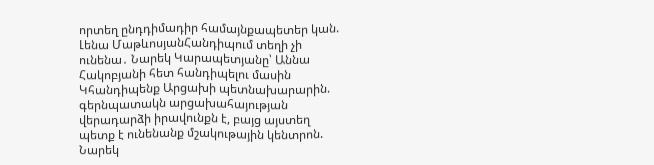որտեղ ընդդիմադիր համայնքապետեր կան. Լենա ՄաթևոսյանՀանդիպում տեղի չի ունենա․ Նարեկ Կարապետյանը՝ Աննա Հակոբյանի հետ հանդիպելու մասին Կհանդիպենք Արցախի պետնախարարին. գերնպատակն արցախահայության վերադարձի իրավունքն է, բայց այստեղ պետք է ունենանք մշակութային կենտրոն. Նարեկ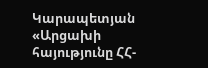Կարապետյան «Արցախի հայությունը ՀՀ-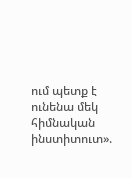ում պետք է ունենա մեկ հիմնական ինստիտուտ».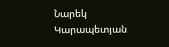Նարեկ Կարապետյան